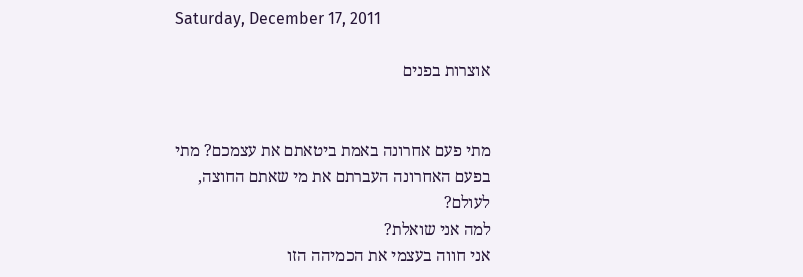Saturday, December 17, 2011

אוצרות בפנים


מתי פעם אחרונה באמת ביטאתם את עצמכם? מתי בפעם האחרונה העברתם את מי שאתם החוצה, לעולם?
למה אני שואלת?
אני חווה בעצמי את הכמיהה הזו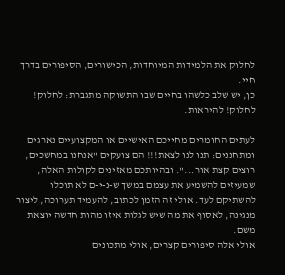לחלוק את הלמידות המיוחדות, הכישורים, הסיפורים בדרך חיי.
כן, יש שלב כלשהו בחיים שבו התשוקה מתגברת: לחלוק! לחלוק! להיראות.

לעתים החומרים מחייכם האישיים או המקצועיים נארגים ומתחננים: תנו לנו לצאת!!! הם צועקים "אנחנו במחשכים, רוצים קצת אור...". ובהיותכם מאזינים לקולות האלה, שמעיזים להשמיע את עצמם במשך ש-נ-י-ם לא תוכלו להשתיקם לעד. אולי זה הזמן לכתוב, להעמיד תערוכה, ליצור מנגינה, לאסוף את מה שיש לגלות איזו מהות חדשה יוצאת משם.
אולי אלה סיפורים קצרים, אולי מתכונים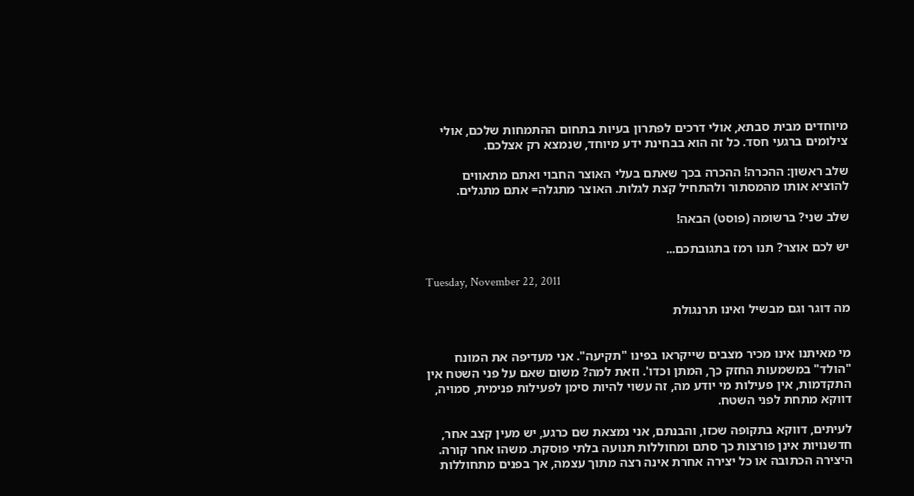מיוחדים מבית סבתא, אולי דרכים לפתרון בעיות בתחום ההתמחות שלכם, אולי צילומים ברגעי חסד. כל זה הוא בבחינת ידע מיוחד, שנמצא רק אצלכם.

שלב ראשון: ההכרה! ההכרה בכך שאתם בעלי האוצר החבוי ואתם מתאווים להוציא אותו מהמסתור ולהתחיל קצת לגלות. האוצר מתגלה= אתם מתגלים.

שלב שני? ברשומה (פוסט) הבאה!

יש לכם אוצר? תנו רמז בתגובתכם...

Tuesday, November 22, 2011

מה דוגר וגם מבשיל ואינו תרנגולת


מי מאיתנו אינו מכיר מצבים שייקראו בפינו "תקיעה". אני מעדיפה את המונח "הולד" במשמעות החזק כך, המתן וכדו'. וזאת למה? משום שאם על פני השטח אין התקדמות, אין פעילות מי יודע מה, זה עשוי להיות סימן לפעילות פנימית, סמויה, דווקא מתחת לפני השטח.

לעיתים, דווקא בתקופה שכזו, והבנתם, אני נמצאת שם כרגע, יש מעין קצב אחר, חדשנויות אינן פורצות כך סתם ומחוללות תנועה בלתי פוסקת. משהו אחר קורה. היצירה הכתובה או כל יצירה אחרת אינה רצה מתוך עצמה, אך בפנים מתחוללות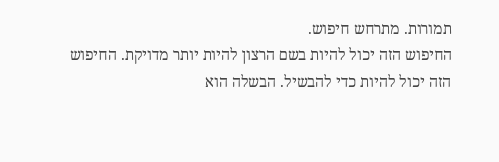תמורות. מתרחש חיפוש.
החיפוש הזה יכול להיות בשם הרצון להיות יותר מדויקת. החיפוש הזה יכול להיות כדי להבשיל. הבשלה הוא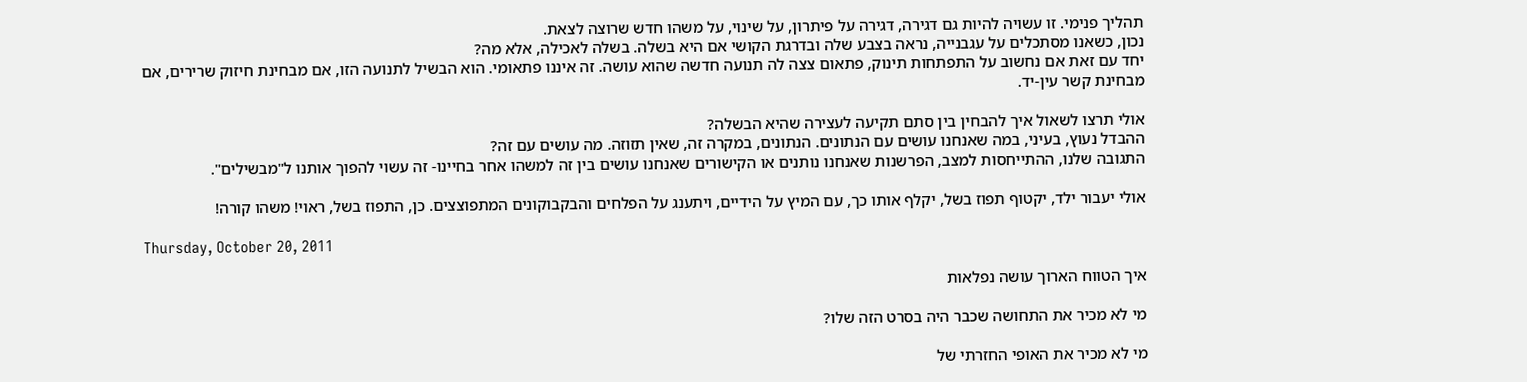תהליך פנימי. זו עשויה להיות גם דגירה, דגירה על פיתרון, על שינוי, על משהו חדש שרוצה לצאת.
נכון, כשאנו מסתכלים על עגבנייה, נראה בצבע שלה ובדרגת הקושי אם היא בשלה. בשלה לאכילה, אלא מה?
יחד עם זאת אם נחשוב על התפתחות תינוק, פתאום צצה לה תנועה חדשה שהוא עושה. זה איננו פתאומי. הוא הבשיל לתנועה הזו, אם מבחינת חיזוק שרירים, אם מבחינת קשר עין-יד.

אולי תרצו לשאול איך להבחין בין סתם תקיעה לעצירה שהיא הבשלה?
ההבדל נעוץ, בעיני, במה שאנחנו עושים עם הנתונים. הנתונים, במקרה זה, שאין תזוזה. מה עושים עם זה?
התגובה שלנו, ההתייחסות למצב, הפרשנות שאנחנו נותנים או הקישורים שאנחנו עושים בין זה למשהו אחר בחיינו- זה עשוי להפוך אותנו ל"מבשילים".

אולי יעבור ילד, יקטוף תפוז בשל, יקלף אותו כך, עם המיץ על הידיים, ויתענג על הפלחים והבקבוקונים המתפוצצים. כן, התפוז בשל, ראוי! משהו קורה!

Thursday, October 20, 2011

איך הטווח הארוך עושה נפלאות

מי לא מכיר את התחושה שכבר היה בסרט הזה שלו?

מי לא מכיר את האופי החזרתי של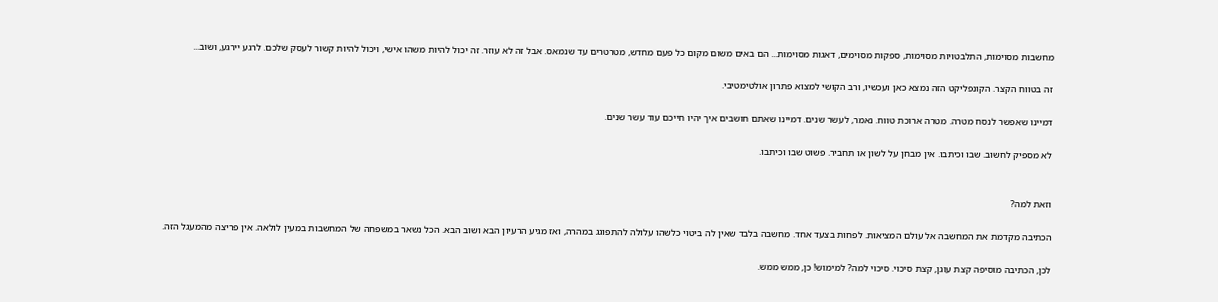מחשבות מסוימות, התלבטויות מסוימות, ספקות מסוימים, דאגות מסוימות... הם באים משום מקום כל פעם מחדש, מטרטרים עד שנמאס. אבל זה לא עוזר. זה יכול להיות משהו אישי, ויכול להיות קשור לעסק שלכם. לרגע יירגע, ושוב...

זה בטווח הקצר. הקונפליקט הזה נמצא כאן ועכשיו, ורב הקושי למצוא פתרון אולטימטיבי.

דמיינו שאפשר לנסח מטרה. מטרה ארוכת טווח. נאמר, לעשר שנים. דמיינו שאתם חושבים איך יהיו חייכם עוד עשר שנים.

לא מספיק לחשוב. שבו וכיתבו. אין מבחן על לשון או תחביר. פשוט שבו וכיתבו.


וזאת למה?

הכתיבה מקדמת את המחשבה אל עולם המציאות. לפחות בצעד אחד. מחשבה בלבד שאין לה ביטוי כלשהו עלולה להתפוגג במהרה, ואז מגיע הרעיון הבא ושוב הבא. הכל נשאר במשפחה של המחשבות במעין לולאה. אין פריצה מהמעגל הזה.

לכן, הכתיבה מוסיפה קצת עוגן, קצת סיכוי. סיכוי למה? למימוש! כן, ממש ממש.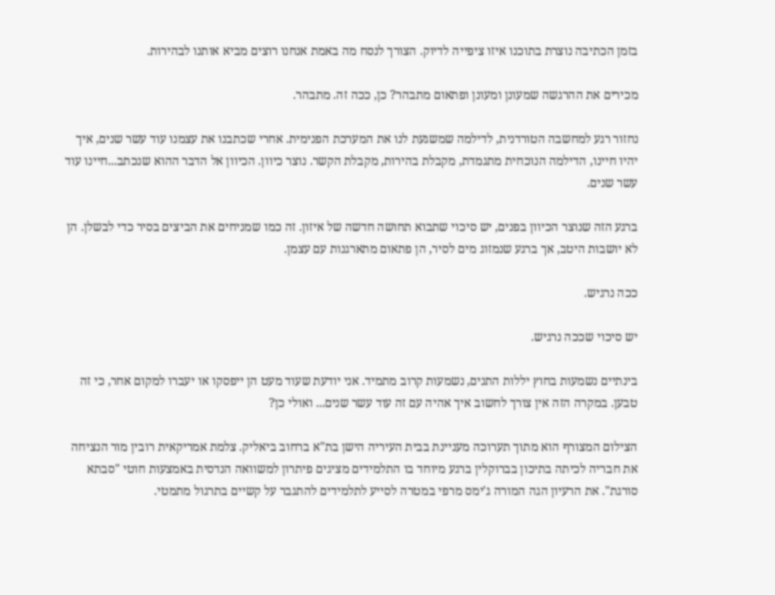בזמן הכתיבה נוצרת בתוכנו איזו ציפייה לדיוק. הצורך לנסח מה באמת אנחנו רוצים מביא אותנו לבהירות.

מכירים את ההרגשה שמעונן ומעונן ופתאום מתבהר? כן, ככה זה. מתבהר.

נחזור רגע למחשבה הטורדנית, לדילמה שמשגעת לנו את המערכת הפנימית. אחרי שכתבנו את עצמנו עוד עשר שנים, איך יהיו חיינו, הדילמה הנוכחית מתגמדת, מקבלת בהירות, מקבלת הקשר. נוצר כיוון. הכיוון אל הדבר ההוא שנכתב...חיינו עוד עשר שנים.

ברגע הזה שנוצר הכיוון בפנים, יש סיכוי שתבוא תחושה חדשה של איזון. זה כמו שמניחים את הביצים בסיר כדי לבשלן. הן לא יושבות היטב, אך ברגע שנמזוג מים לסיר, הן פתאום מתארגנות עם עצמן.

ככה נרגיש.

יש סיכוי שככה נרגיש.

בינתיים נשמעות בחוץ יללות התנים, נשמעות קרוב מתמיד. אני יודעת שעוד מעט הן ייפסקו או יעברו למקום אחר, כי זה טבען. במקרה הזה אין צורך לחשוב איך אהיה עם זה עוד עשר שנים... ואולי כן?

הצילום המצורף הוא מתוך תערוכה מעניינת בבית העיריה הישן בת"א ברחוב ביאליק. צלמת אמריקאית רובין מור הנציחה את חבריה לכיתה בתיכון בברוקלין ברגע מיוחד בו התלמידים מציגים פיתרון למשוואה הנדסית באמצעות חוטי "סבתא סורגת". את הרעיון הגה המורה ג'ימס מרפי במטרה לסייע לתלמידים להתגבר על קשיים בתרגול מתמטי.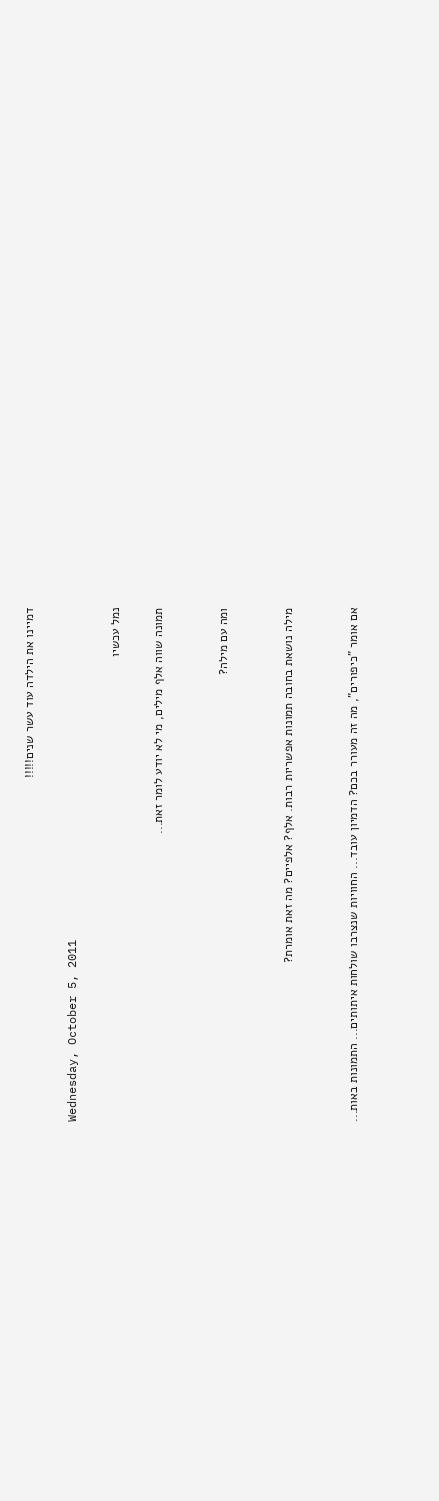דמיינו את הילדה עוד עשר שנים!!!!!

Wednesday, October 5, 2011

נמל עכשיו

תמונה שווה אלף מילים, מי לא יודע לומר זאת...


ומה עם מילה?


מילה נושאת בחובה תמונות אפשריות רבות. אלף? אלפיים? מה זאת אומרת?


אם אומר "כיפורים", מה זה מעורר בכם? הדמיון עובד... החוויות שנצרבו שולחות איתותים... התמונות באות...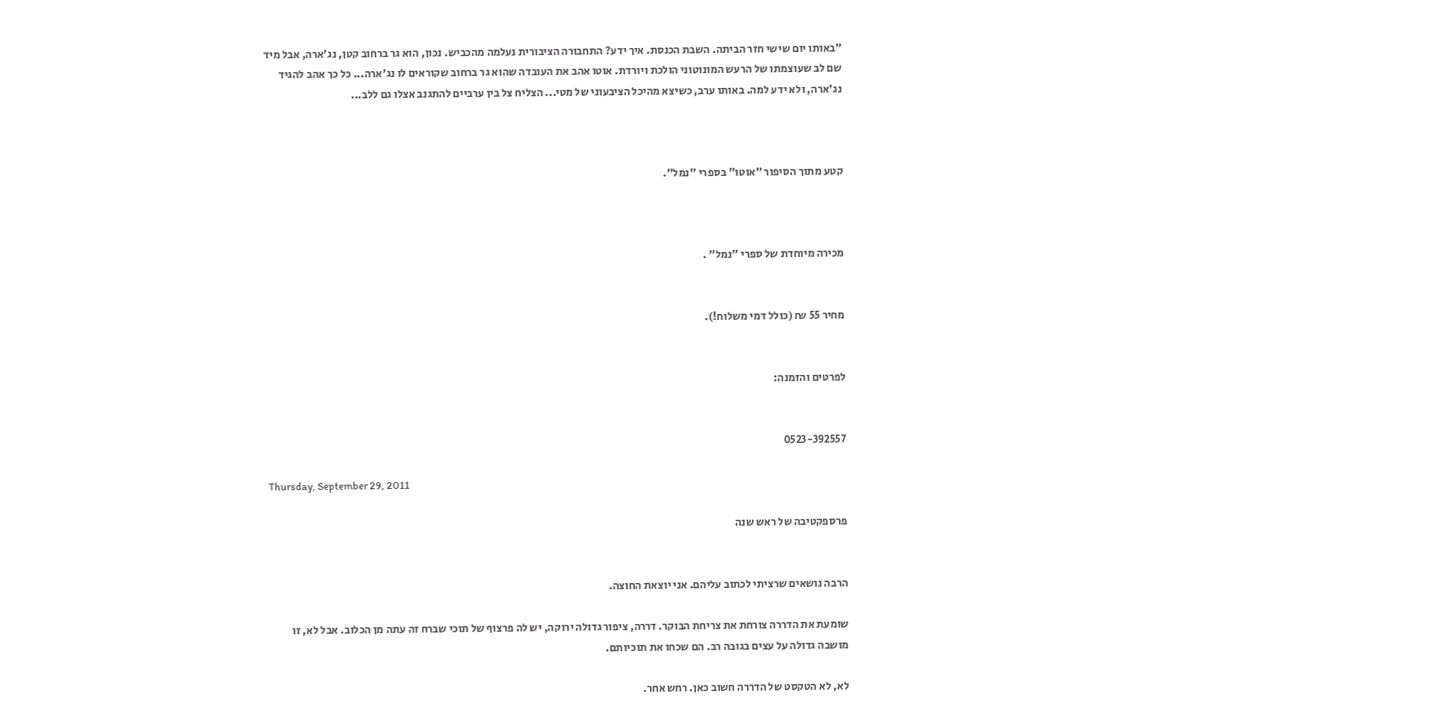"באותו יום שישי חזר הביתה. השבת הכנסת. איך ידע? התחבורה הציבורית נעלמה מהכביש. נכון, הוא גר ברחוב קטן, נג'ארה, אבל מיד שם לב שעוצמתו של הרעש המונוטוני הולכת ויורדת. אוטו אהב את העובדה שהוא גר ברחוב שקוראים לו נג'ארה... כל כך אהב להגיד נג'ארה, ולא ידע למה. באותו ערב, כשיצא מהיכל הציבעוני של מטי... הצליח צל בין ערביים להתגנב אצלו גם ללב...



קטע מתוך הסיפור "אוטו" בספרי "נמל".



מכירה מיוחדת של ספרי "נמל" .


מחיר 55 ₪ (כולל דמי משלוח!).


לפרטים והזמנה:


0523-392557

Thursday, September 29, 2011

פרספקטיבה של ראש שנה


הרבה נושאים שרציתי לכתוב עליהם. אני יוצאת החוצה.

שומעת את הדררה צורחת את צריחת הבוקר. דררה, ציפור גדולה ירוקה, יש לה פרצוף של תוכי שברח זה עתה מן הכלוב. אבל לא, זו מושבה גדולה על עצים בגובה רב. הם שכחו את תוכיותם.

לא, לא הטקסט של הדררה חשוב כאן. רחש אחר.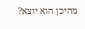מהיכן הוא יוצא?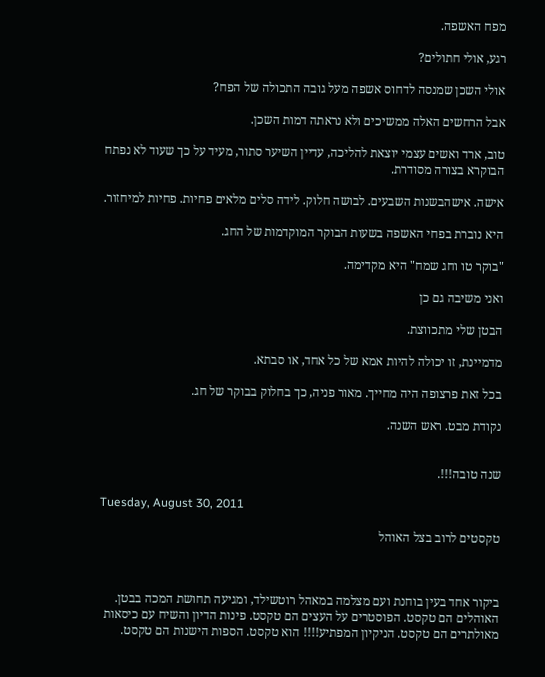מפח האשפה.

רגע, אולי חתולים?

אולי השכן שמנסה לדחוס אשפה מעל גובה התכולה של הפח?

אבל הרחשים האלה ממשיכים ולא נראתה דמות השכן.

טוב, ארד ואשים עצמי יוצאת להליכה, עדיין השיער סתור, מעיד על כך שעוד לא נפתח הבוקרא בצורה מסודרת.

אישה. אישהבשנות השבעים. לבושה חלוק. לידה סלים מלאים פחיות. פחיות למיחזור.

היא נוברת בפחי האשפה בשעות הבוקר המוקדמות של החג.

"בוקר טו וחג שמח" היא מקדימה.

ואני משיבה גם כן

הבטן שלי מתכווצת.

מדמיינת, זו יכולה להיות אמא של כל אחד, או סבתא.

בכל זאת פרצופה היה מחייך. מאור פניה, כך בחלוק בבוקר של חג.

נקודת מבט. ראש השנה.


שנה טובה!!!.

Tuesday, August 30, 2011

טקסטים לרוב בצל האוהל



ביקור אחד בעין בוחנת ועם מצלמה במאהל רוטשילד, ומגיעה תחושת המכה בבטן. האוהלים הם טקסט. הפוסטרים על העצים הם טקסט. פינות הדיון והשיח עם כיסאות מאולתרים הם טקסט. הניקיון המפתיע!!!! הוא טקסט. הספות הישנות הם טקסט.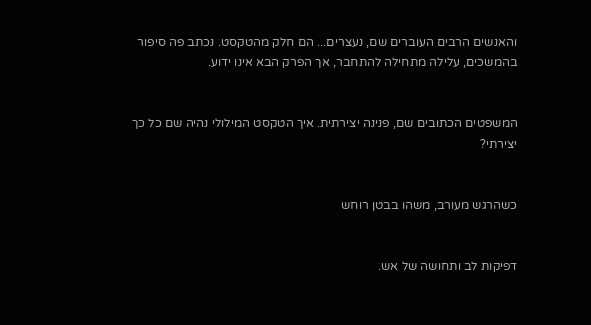והאנשים הרבים העוברים שם, נעצרים... הם חלק מהטקסט. נכתב פה סיפור בהמשכים, עלילה מתחילה להתחבר, אך הפרק הבא אינו ידוע.


המשפטים הכתובים שם, פנינה יצירתית. איך הטקסט המילולי נהיה שם כל כך יצירתי?


כשהרגש מעורב, משהו בבטן רוחש


דפיקות לב ותחושה של אש.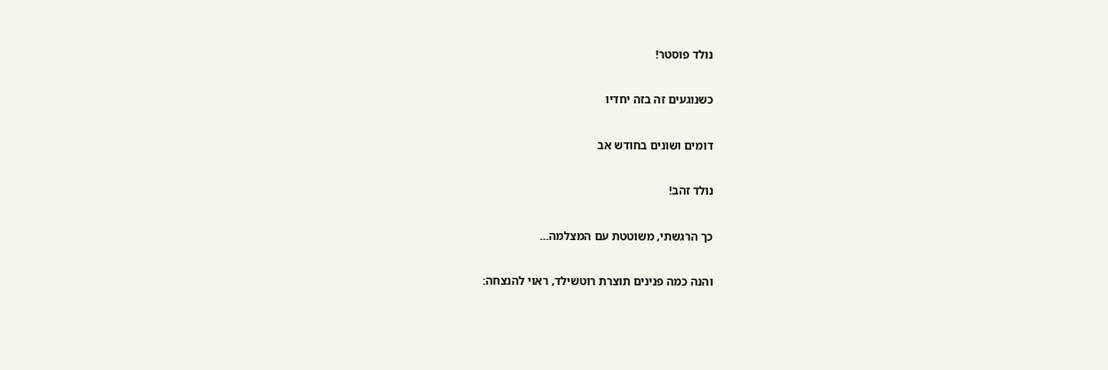נולד פוסטר!


כשנוגעים זה בזה יחדיו


דומים ושונים בחודש אב


נולד זהב!


כך הרגשתי, משוטטת עם המצלמה...


והנה כמה פנינים תוצרת רוטשילד, ראוי להנצחה: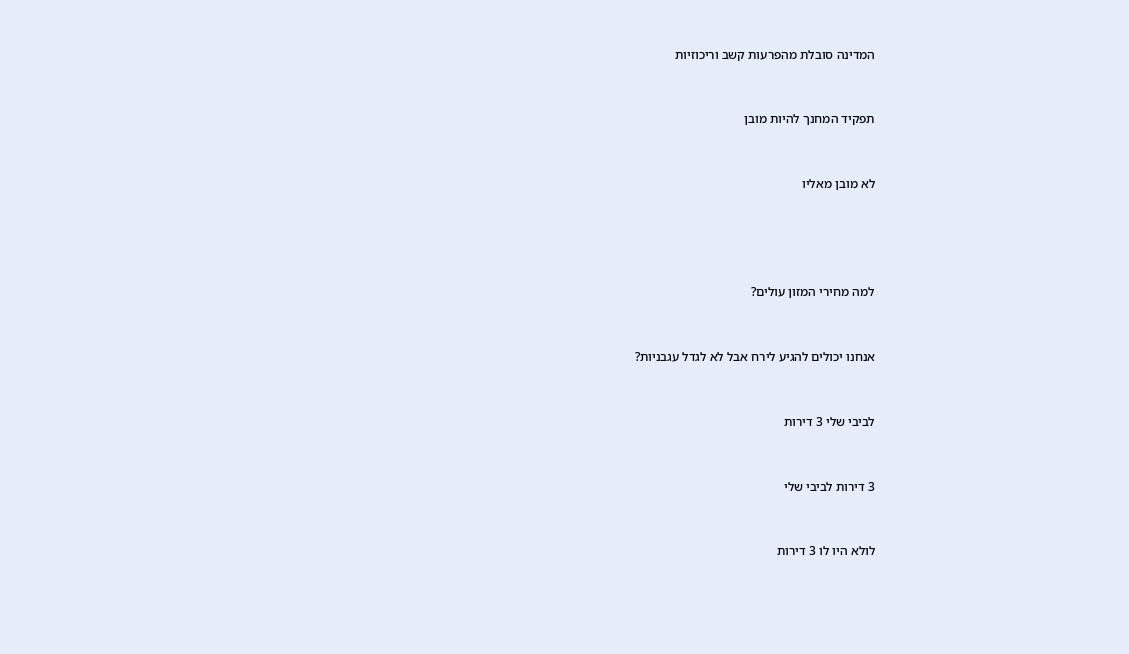המדינה סובלת מהפרעות קשב וריכוזיות


תפקיד המחנך להיות מובן


לא מובן מאליו




למה מחירי המזון עולים?


אנחנו יכולים להגיע לירח אבל לא לגדל עגבניות?


לביבי שלי 3 דירות


3 דירות לביבי שלי


לולא היו לו 3 דירות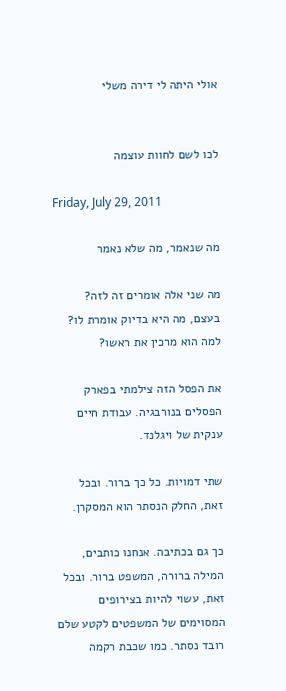אולי היתה לי דירה משלי


לכו לשם לחוות עוצמה

Friday, July 29, 2011

מה שנאמר, מה שלא נאמר

מה שני אלה אומרים זה לזה? בעצם, מה היא בדיוק אומרת לו? למה הוא מרכין את ראשו?

את הפסל הזה צילמתי בפארק הפסלים בנורבגיה. עבודת חיים ענקית של ויגלנד.

שתי דמויות. כל כך ברור. ובכל זאת, החלק הנסתר הוא המסקרן.

כך גם בכתיבה. אנחנו כותבים, המילה ברורה, המשפט ברור. ובכל זאת, עשוי להיות בצירופים המסוימים של המשפטים לקטע שלם רובד נסתר. כמו שכבת רקמה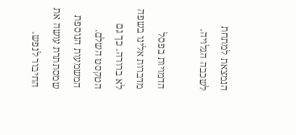הנמצאת למתחת לשכבה הגלויה.

הדמויות בפסל מדברות אלינו בשפה לא ברורה. כך גם הטקסט השלם. המשמעות הנוספת שמסתתרת עושה את החיבור לנפש.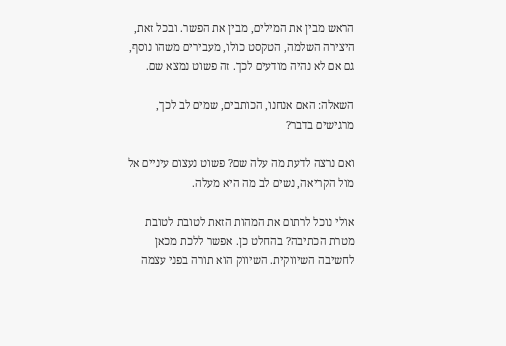הראש מבין את המילים, מבין את הפשר. ובכל זאת, היצירה השלמה, הטקסט כולו, מעבירים משהו נוסף, גם אם לא נהיה מודעים לכך. זה פשוט נמצא שם.

השאלה: האם אנחנו, הכותבים, שמים לב לכך, מרגישים בדבר?

ואם נרצה לדעת מה עלה שם? פשוט נעצום עיניים אל מול הקריאה, נשים לב מה היא מעלה.

אולי נוכל לרתום את המהות הזאת לטובת לטובת מטרת הכתיבה? בהחלט כן. אפשר ללכת מכאן לחשיבה השיווקית. השיווק הוא תורה בפני עצמה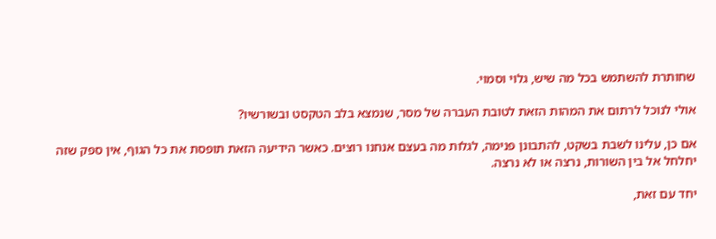שחותרת להשתמש בכל מה שיש, גלוי וסמוי.

אולי לנוכל לרתום את המהות הזאת לטובת העברה של מסר, שנמצא בלב הטקסט ובשורשיו?

אם כן, עלינו לשבת בשקט, להתבונן פנימה, לגלות מה בעצם אנחנו רוצים. כאשר הידיעה הזאת תופסת את כל הגוף, אין ספק שזה יחלחל אל בין השורות, נרצה או לא נרצה.

יחד עם זאת,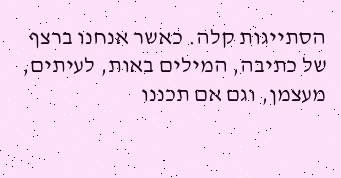הסתייגות קלה. כאשר אנחנו ברצף של כתיבה, המילים באות, לעיתים, מעצמן, וגם אם תכננו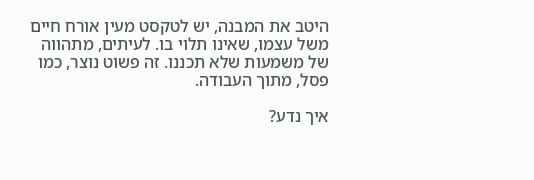היטב את המבנה, יש לטקסט מעין אורח חיים משל עצמו, שאינו תלוי בו. לעיתים, מתהווה של משמעות שלא תכננו. זה פשוט נוצר, כמו פסל, מתוך העבודה.

איך נדע?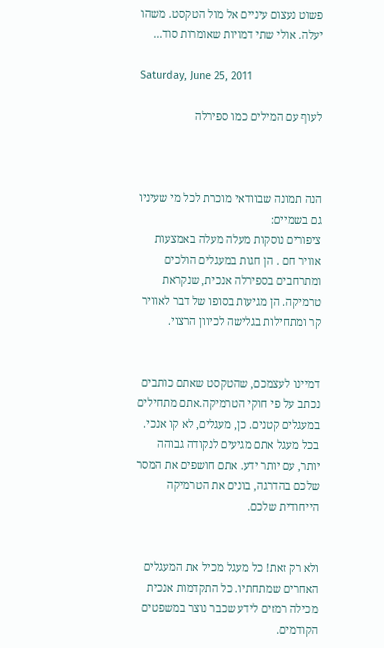פשוט נעצום עיניים אל מול הטקסט. משהו יעלה. אולי שתי דמויות שאומרות סוד...

Saturday, June 25, 2011

לעוף עם המילים כמו ספירלה



הנה תמונה שבוודאי מוכרת לכל מי שעיניו גם בשמיים:
ציפורים נוסקות מעלה מעלה באמצעות אוויר חם . הן חגות במעגלים הולכים ומתרחבים בספירלה אנכית, שנקראת טרמיקה. הן מגיעות בסופו של דבר לאוויר קר ומתחילות בגלישה לכיוון הרצוי.


דמיינו לעצמכם, שהטקסט שאתם כותבים נכתב על פי חוקי הטרמיקה.אתם מתחילים במעגלים קטנים. כן, מעגלים, לא קו אנכי. בכל מעגל אתם מגיעים לנקודה גבוהה יותר, עם יותר ידע. אתם חושפים את המסר שלכם בהדרגה, בונים את הטרמיקה הייחודית שלכם.


ולא רק זאת! כל מעגל מכיל את המעגלים האחרים שמתחתיו. כל התקדמות אנכית מכילה רמזים לידע שכבר נוצר במשפטים הקודמים.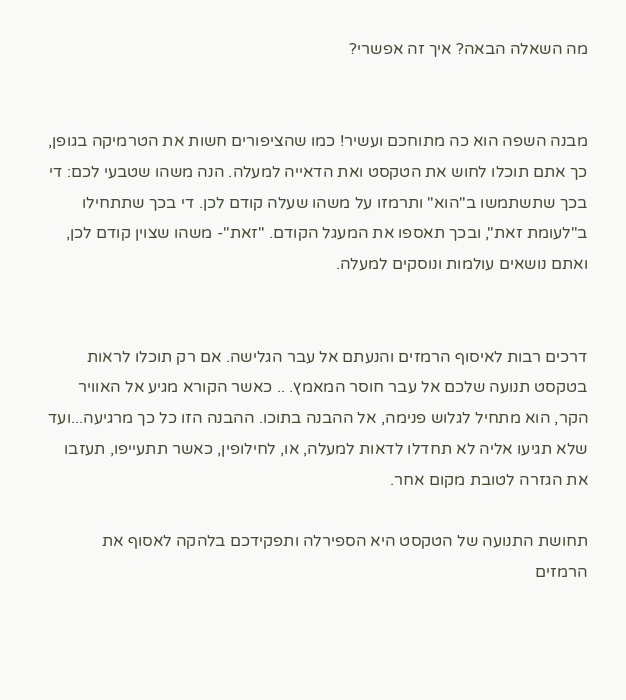מה השאלה הבאה? איך זה אפשרי?


מבנה השפה הוא כה מתוחכם ועשיר! כמו שהציפורים חשות את הטרמיקה בגופן, כך אתם תוכלו לחוש את הטקסט ואת הדאייה למעלה. הנה משהו שטבעי לכם: די בכך שתשתמשו ב"הוא" ותרמזו על משהו שעלה קודם לכן. די בכך שתתחילו ב"לעומת זאת", ובכך תאספו את המעגל הקודם. "זאת"- משהו שצוין קודם לכן, ואתם נושאים עולמות ונוסקים למעלה.


דרכים רבות לאיסוף הרמזים והנעתם אל עבר הגלישה. אם רק תוכלו לראות בטקסט תנועה שלכם אל עבר חוסר המאמץ. .. כאשר הקורא מגיע אל האוויר הקר, הוא מתחיל לגלוש פנימה, אל ההבנה בתוכו. ההבנה הזו כל כך מרגיעה...ועד שלא תגיעו אליה לא תחדלו לדאות למעלה, או, לחילופין, כאשר תתעייפו, תעזבו את הגזרה לטובת מקום אחר.

תחושת התנועה של הטקסט היא הספירלה ותפקידכם בלהקה לאסוף את הרמזים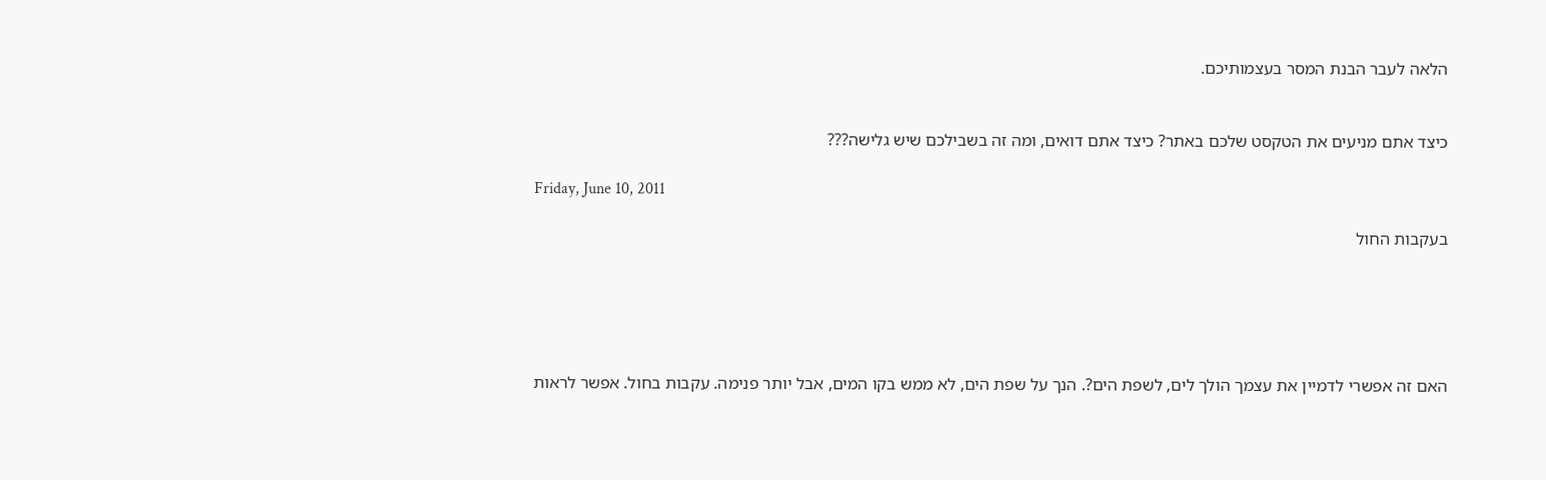הלאה לעבר הבנת המסר בעצמותיכם.


כיצד אתם מניעים את הטקסט שלכם באתר? כיצד אתם דואים, ומה זה בשבילכם שיש גלישה???

Friday, June 10, 2011

בעקבות החול





האם זה אפשרי לדמיין את עצמך הולך לים, לשפת הים?. הנך על שפת הים, לא ממש בקו המים, אבל יותר פנימה. עקבות בחול. אפשר לראות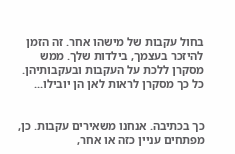בחול עקבות של מישהו אחר. זה הזמן להיזכר בעצמך, בילדות שלך. ממש מסקרן ללכת על העקבות ובעקבותיהן. כל כך מסקרן לראות לאן הן יובילו...


כך בכתיבה. אנחנו משאירים עקבות. כן, מפתחים עניין כזה או אחר,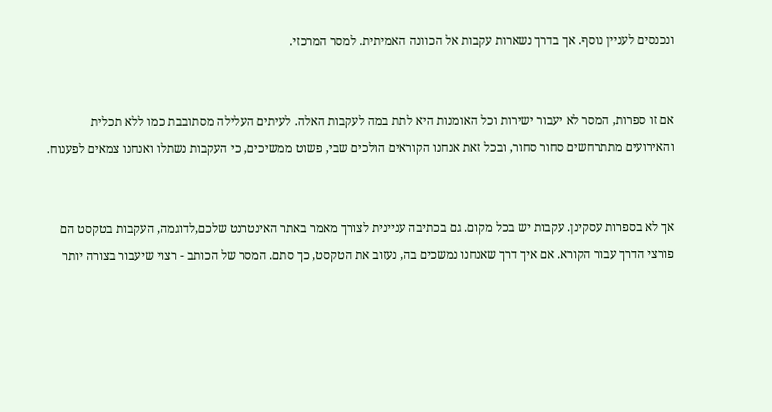ונכנסים לעניין נוסף. אך בדרך נשארות עקבות אל הכוונה האמיתית. למסר המרכזי.


אם זו ספרות, המסר לא יעבור ישירות וכל האומנות היא לתת במה לעקבות האלה. לעיתים העלילה מסתובבת כמו ללא תכלית והאירועים מתתרחשים סחור סחור, ובכל זאת אנחנו הקוראים הולכים שבי, פשוט ממשיכים, כי העקבות נשתלו ואנחנו צמאים לפענוח.


אך לא בספרות עסקינן. עקבות יש בכל מקום. גם בכתיבה עניינית לצורך מאמר באתר האינטרנט שלכם,לדוגמה, העקבות בטקסט הם פורצי הדרך עבור הקורא. אם איך דרך שאנחנו נמשכים בה, נעזוב את הטקסט, כך סתם. המסר של הכותב - רצוי שיעבור בצורה יותר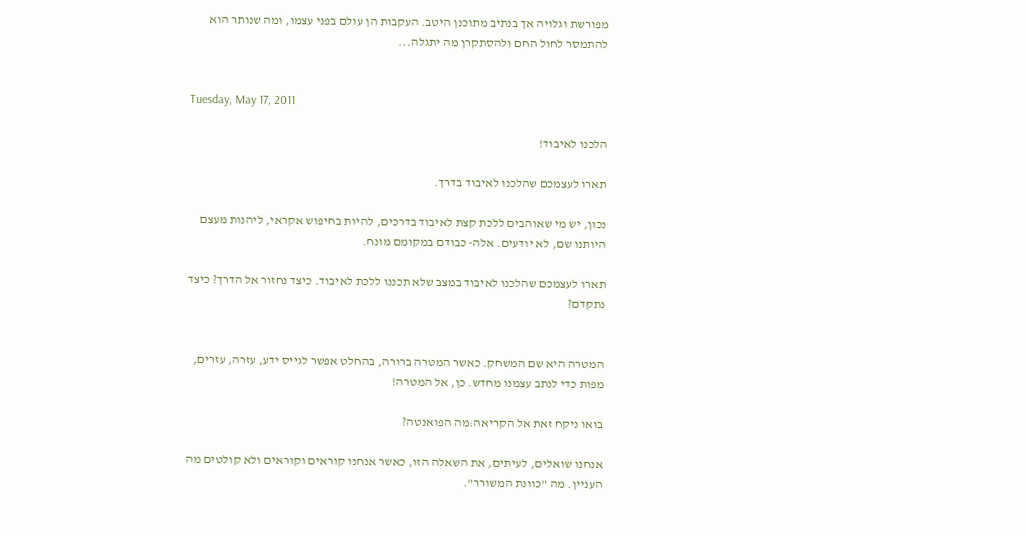מפורשת וגלויה אך בנתיב מתוכנן היטב. העקבות הן עולם בפני עצמו, ומה שנותר הוא להתמסר לחול החם ולהסתקרן מה יתגלה...


Tuesday, May 17, 2011

הלכנו לאיבוד!

תארו לעצמכם שהלכנו לאיבוד בדרך.

נכון, יש מי שאוהבים ללכת קצת לאיבוד בדרכים, להיות בחיפוש אקראי, ליהנות מעצם היותנו שם, לא יודעים. אלה- כבודם במקומם מונח.

תארו לעצמכם שהלכנו לאיבוד במצב שלא תכננו ללכת לאיבוד. כיצד נחזור אל הדרך? כיצד נתקדם?


המטרה היא שם המשחק. כאשר המטרה ברורה, בהחלט אפשר לגייס ידע, עזרה, עזרים, מפות כדי לנתב עצמנו מחדש. כן, אל המטרה!

בואו ניקח זאת אל הקריאה:מה הפואנטה?

אנחנו שואלים, לעיתים, את השאלה הזו, כאשר אנחנו קוראים וקוראים ולא קולטים מה העניין. מה "כוונת המשורר".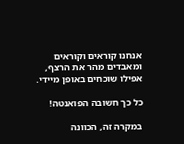אנחנו קוראים וקוראים ומאבדים מהר את הרצף, אפילו שוכחים באופן מיידי.

כל כך חשובה הפואנטה!

במקרה זה, הכוונה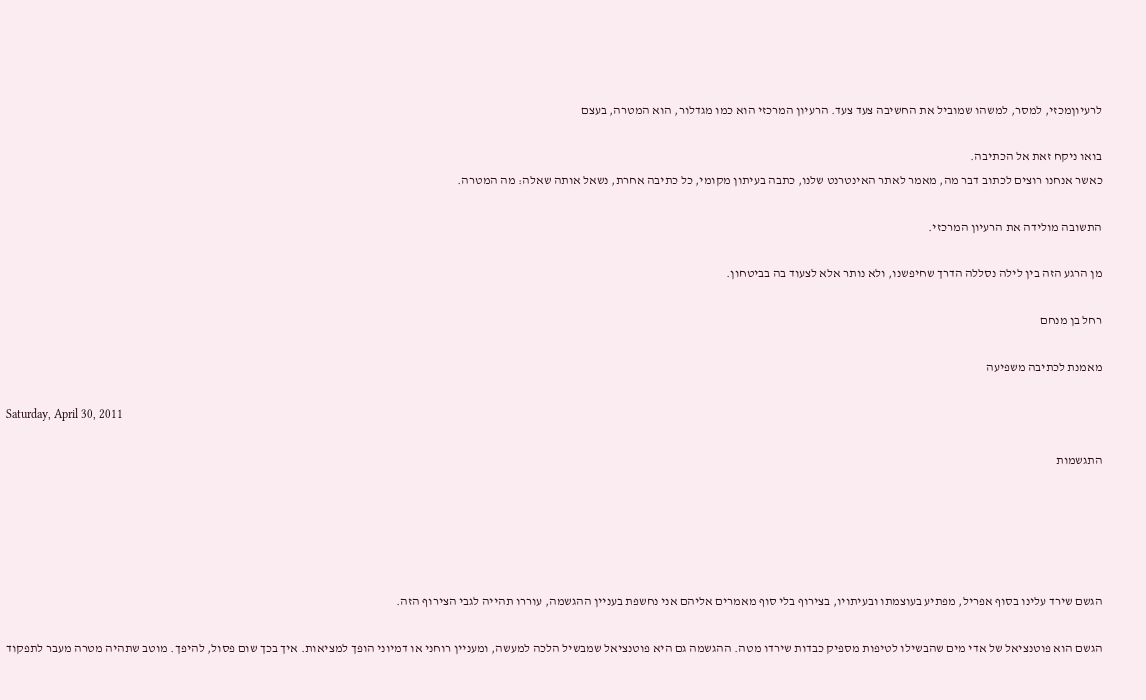לרעיוןמכזי, למסר, למשהו שמוביל את החשיבה צעד צעד. הרעיון המרכזי הוא כמו מגדלור, הוא המטרה, בעצם

בואו ניקח זאת אל הכתיבה.
כאשר אנחנו רוצים לכתוב דבר מה, מאמר לאתר האינטרנט שלנו, כתבה בעיתון מקומי, כל כתיבה אחרת, נשאל אותה שאלה: מה המטרה.

התשובה מולידה את הרעיון המרכזי.

מן הרגע הזה בין לילה נסללה הדרך שחיפשנו, ולא נותר אלא לצעוד בה בביטחון.

רחל בן מנחם

מאמנת לכתיבה משפיעה

Saturday, April 30, 2011

התגשמות





הגשם שירד עלינו בסוף אפריל, מפתיע בעוצמתו ובעיתויו, בצירוף בלי סוף מאמרים אליהם אני נחשפת בעניין ההגשמה, עוררו תהייה לגבי הצירוף הזה.

הגשם הוא פוטנציאל של אדי מים שהבשילו לטיפות מספיק כבדות שירדו מטה. ההגשמה גם היא פוטנציאל שמבשיל הלכה למעשה, ומעניין רוחני או דמיוני הופך למציאות. איך בכך שום פסול, להיפך. מוטב שתהיה מטרה מעבר לתפקוד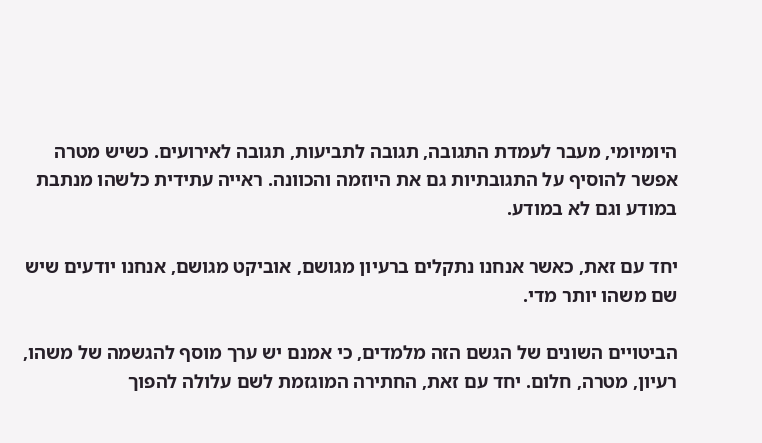היומיומי, מעבר לעמדת התגובה, תגובה לתביעות, תגובה לאירועים. כשיש מטרה אפשר להוסיף על התגובתיות גם את היוזמה והכוונה. ראייה עתידית כלשהו מנתבת במודע וגם לא במודע.

יחד עם זאת, כאשר אנחנו נתקלים ברעיון מגושם, אוביקט מגושם, אנחנו יודעים שיש שם משהו יותר מדי.

הביטויים השונים של הגשם הזה מלמדים, כי אמנם יש ערך מוסף להגשמה של משהו, רעיון, מטרה, חלום. יחד עם זאת, החתירה המוגזמת לשם עלולה להפוך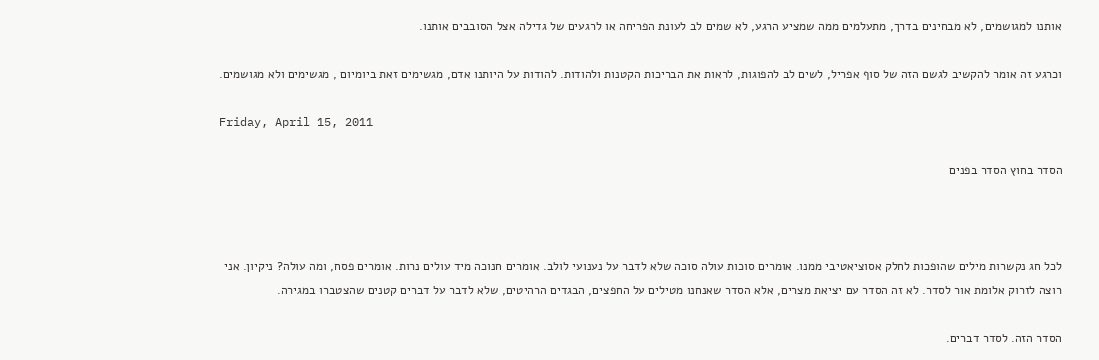אותנו למגושמים, לא מבחינים בדרך, מתעלמים ממה שמציע הרגע, לא שמים לב לעונת הפריחה או לרגעים של גדילה אצל הסובבים אותנו.

וכרגע זה אומר להקשיב לגשם הזה של סוף אפריל, לשים לב להפוגות, לראות את הבריכות הקטנות ולהודות. להודות על היותנו אדם, מגשימים זאת ביומיום , מגשימים ולא מגושמים.

Friday, April 15, 2011

הסדר בחוץ הסדר בפנים



לכל חג נקשרות מילים שהופכות לחלק אסוציאטיבי ממנו. אומרים סוכות עולה סוכה שלא לדבר על נענועי לולב. אומרים חנוכה מיד עולים נרות. אומרים פסח, ומה עולה? ניקיון. אני רוצה לזרוק אלומת אור לסדר. לא זה הסדר עם יציאת מצרים, אלא הסדר שאנחנו מטילים על החפצים, הבגדים הרהיטים, שלא לדבר על דברים קטנים שהצטברו במגירה.

הסדר הזה. לסדר דברים.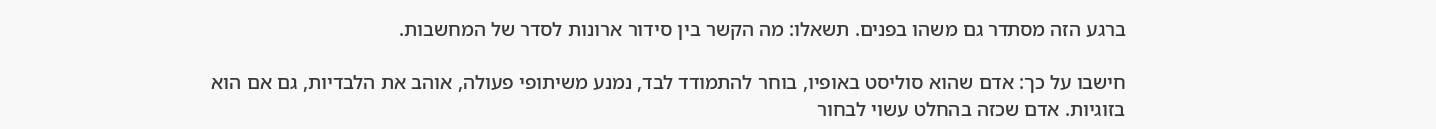ברגע הזה מסתדר גם משהו בפנים. תשאלו: מה הקשר בין סידור ארונות לסדר של המחשבות.

חישבו על כך: אדם שהוא סוליסט באופיו, בוחר להתמודד לבד, נמנע משיתופי פעולה, אוהב את הלבדיות, גם אם הוא בזוגיות. אדם שכזה בהחלט עשוי לבחור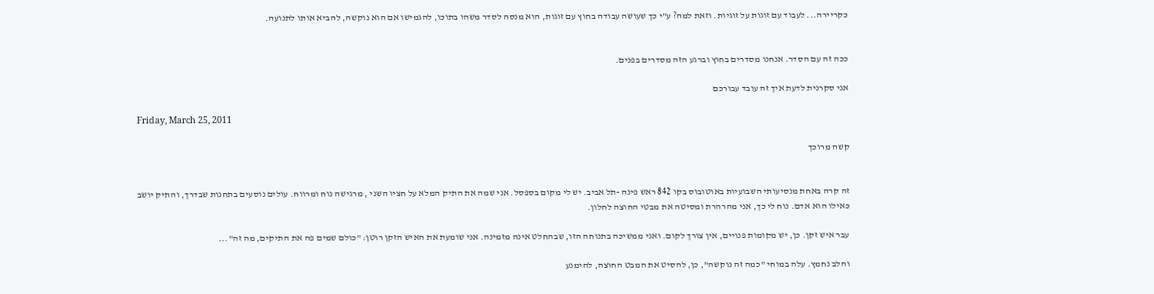כקריירה... לעבוד עם זוגות על זוגיות. וזאת למה? ע"י כך שעושה עבודה בחוץ עם זוגות, הוא מנסה לסדר משהו בתוכו, להגמישו אם הוא נוקשה, להביא אותו לתנועה.


ככה זה עם הסדר. אנחנו מסדרים בחוץ וברגע הזה מסדרים בפנים.

אני סקרנית לדעת איך זה עובד עבורכם

Friday, March 25, 2011

קשה מרוכך


זה קרה באחת מנסיעותי השבועיות באוטובוס בקו 842 ראש פינה -תל אביב. יש לי מקום בספסל. אני שמה את התיק המלא על חציו השני , מרגישה נוח ומרווח. עולים נוסעים בתחנות שבדרך, והתיק יושב כאילו הוא אדם. נוח לי כך, אני מהרהרת ומסיטה את מבטי החוצה לחלון.

עבר איש זקן. כן, יש מקומות פנויים, אין צורך לקום. ואני ממשיכה בתנוחה הזו, שבהחלט אינה מזמינה. אני שומעת את האיש הזקן רוטן: "כולם שמים פה את התיקים, מה זה"...

והלב נחמץ. עלה במוחי "כמה זה נוקשה", כן, להסיט את המבט החוצה, להימנע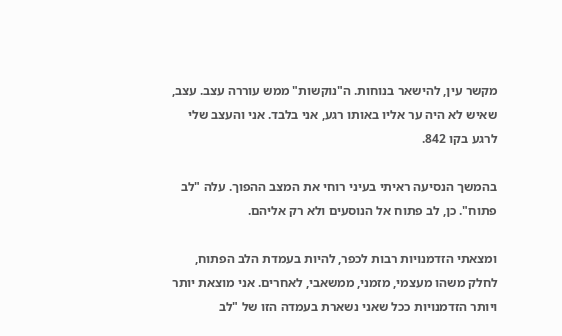מקשר עין, להישאר בנוחות. ה"נוקשות" ממש עוררה עצב. עצב, שאיש לא היה ער אליו באותו רגע, אני בלבד. אני והעצב שלי לרגע בקו 842.

בהמשך הנסיעה ראיתי בעיני רוחי את המצב ההפוך. עלה "לב פתוח". כן, לב פתוח אל הנוסעים ולא רק אליהם.

ומצאתי הזדמנויות רבות לכפר, להיות בעמדת הלב הפתוח, לחלק משהו מעצמי, מזמני, ממשאבי, לאחרים. אני מוצאת יותר ויותר הזדמנויות ככל שאני נשארת בעמדה הזו של "לב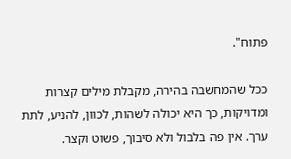פתוח".

ככל שהמחשבה בהירה, מקבלת מילים קצרות ומדויקות, כך היא יכולה לשהות, לכוון, להניע, לתת ערך. אין פה בלבול ולא סיבוך, פשוט וקצר.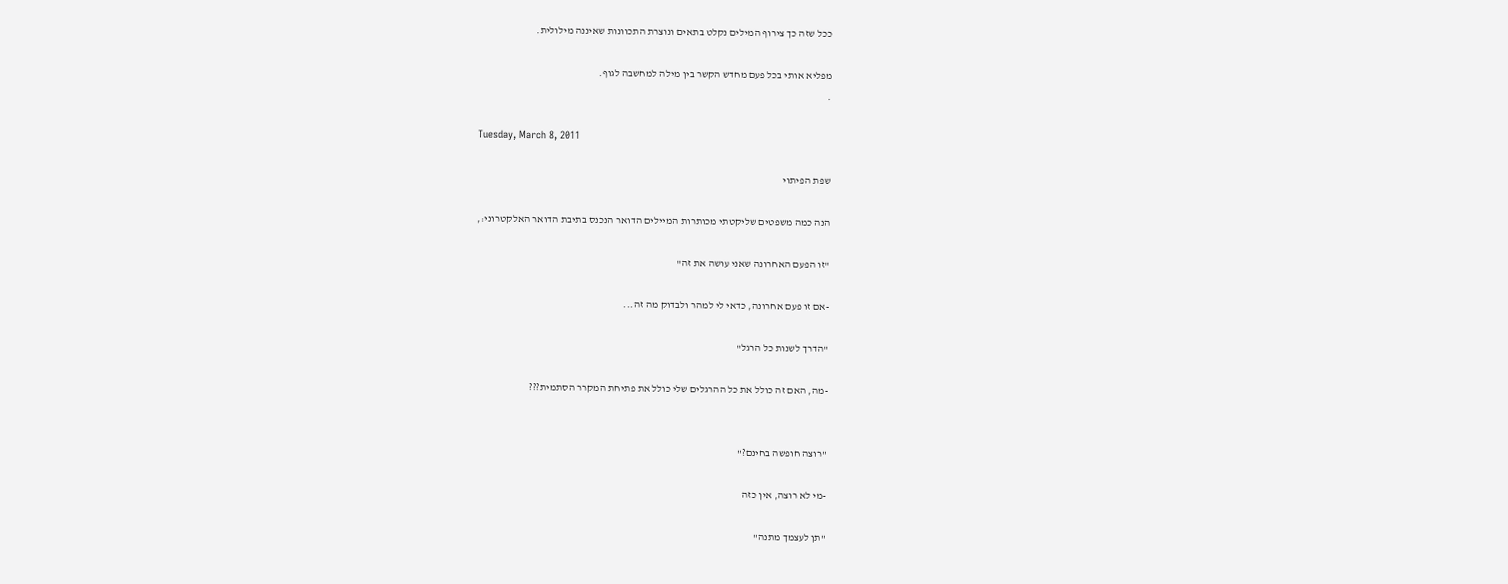ככל שזה כך צירוף המילים נקלט בתאים ונוצרת התכוונות שאיננה מילולית.

מפליא אותי בכל פעם מחדש הקשר בין מילה למחשבה לגוף.
.

Tuesday, March 8, 2011

שפת הפיתוי

הנה כמה משפטים שליקטתי מכותרות המיילים הדואר הנכנס בתיבת הדואר האלקטרוני:,

"זו הפעם האחרונה שאני עושה את זה"

-אם זו פעם אחרונה, כדאי לי למהר ולבדוק מה זה...

"הדרך לשנות כל הרגל"

-מה, האם זה כולל את כל ההרגלים שלי כולל את פתיחת המקרר הסתמית???


"רוצה חופשה בחינם?"

-מי לא רוצה, אין כזה

"תן לעצמך מתנה"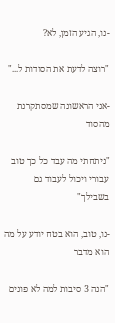-נו, הגיע הזמן, לא?

"רוצה לדעת את הסודות ל..."

-אני הראשונה שמסתקרנת מהסוד

"ניתחתי מה עבד כל כך טוב עבורי ויכול לעבוד גם בשבילך"

-נו, טוב, הוא בטח יודע על מה הוא מדבר

"הנה 3 סיבות למה לא פונים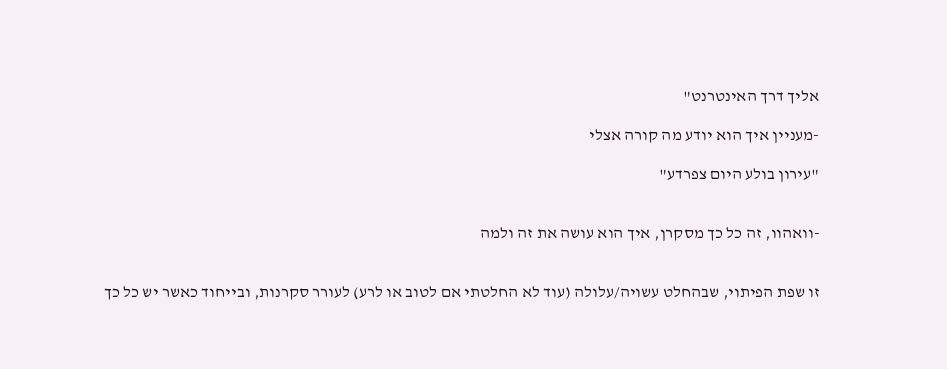אליך דרך האינטרנט"

-מעניין איך הוא יודע מה קורה אצלי

"עירון בולע היום צפרדע"


-וואהוו, זה כל כך מסקרן, איך הוא עושה את זה ולמה


זו שפת הפיתוי, שבהחלט עשויה/עלולה (עוד לא החלטתי אם לטוב או לרע) לעורר סקרנות, ובייחוד כאשר יש כל כך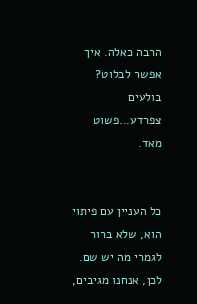הרבה כאלה. איך אפשר לבלוט? בולעים צפרדע...פשוט מאד.


כל העניין עם פיתוי הוא, שלא ברור לגמרי מה יש שם. לכן, אנחנו מגיבים,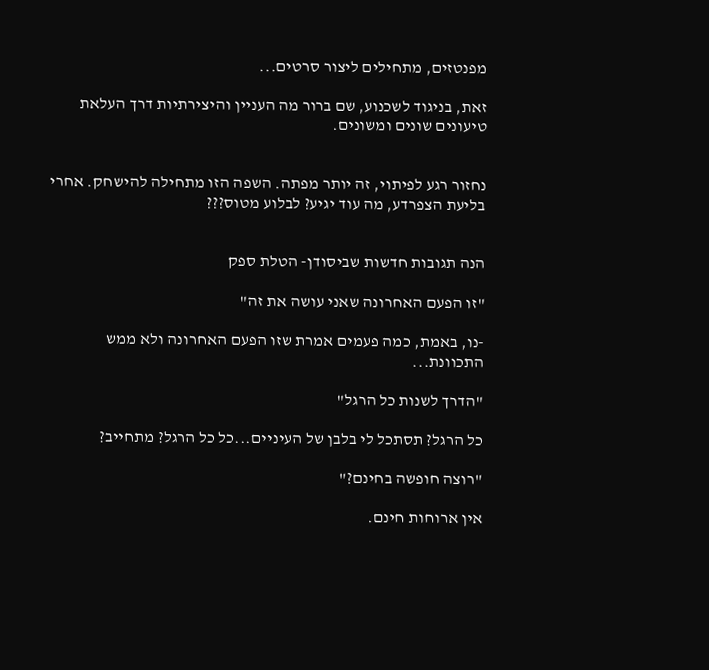מפנטזים, מתחילים ליצור סרטים...

זאת, בניגוד לשכנוע, שם ברור מה העניין והיצירתיות דרך העלאת טיעונים שונים ומשונים.


נחזור רגע לפיתוי, זה יותר מפתה. השפה הזו מתחילה להישחק. אחרי בליעת הצפרדע, מה עוד יגיע? לבלוע מטוס???


הנה תגובות חדשות שביסודן- הטלת ספק

"זו הפעם האחרונה שאני עושה את זה"

-נו, באמת, כמה פעמים אמרת שזו הפעם האחרונה ולא ממש התכוונת...

"הדרך לשנות כל הרגל"

כל הרגל? תסתכל לי בלבן של העיניים...כל כל הרגל? מתחייב?

"רוצה חופשה בחינם?"

אין ארוחות חינם.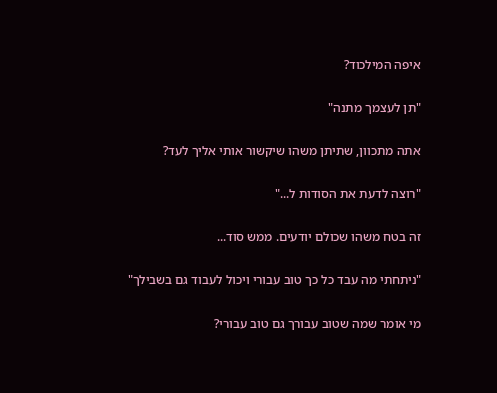איפה המילכוד?

"תן לעצמך מתנה"

אתה מתכוון, שתיתן משהו שיקשור אותי אליך לעד?

"רוצה לדעת את הסודות ל..."

זה בטח משהו שכולם יודעים. ממש סוד...

"ניתחתי מה עבד כל כך טוב עבורי ויכול לעבוד גם בשבילך"

מי אומר שמה שטוב עבורך גם טוב עבורי?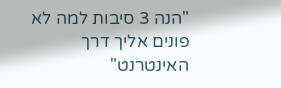"הנה 3 סיבות למה לא פונים אליך דרך האינטרנט"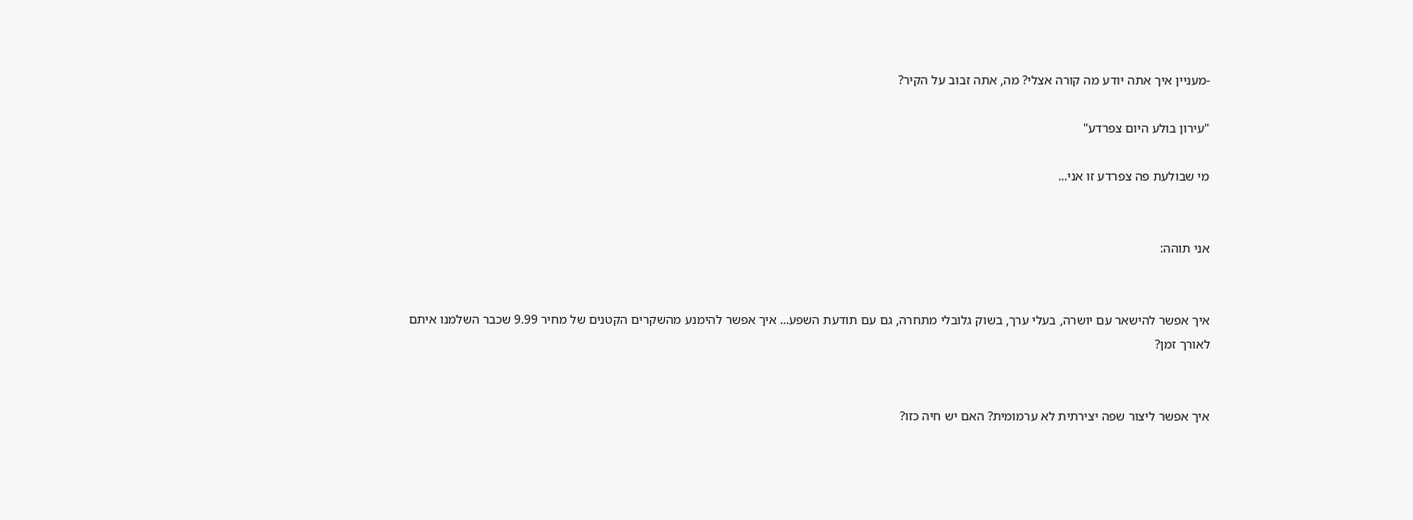-מעניין איך אתה יודע מה קורה אצלי? מה, אתה זבוב על הקיר?

"עירון בולע היום צפרדע"

מי שבולעת פה צפרדע זו אני...


אני תוהה:


איך אפשר להישאר עם יושרה, בעלי ערך, בשוק גלובלי מתחרה, גם עם תודעת השפע... איך אפשר להימנע מהשקרים הקטנים של מחיר 9.99 שכבר השלמנו איתם לאורך זמן?


איך אפשר ליצור שפה יצירתית לא ערמומית? האם יש חיה כזו?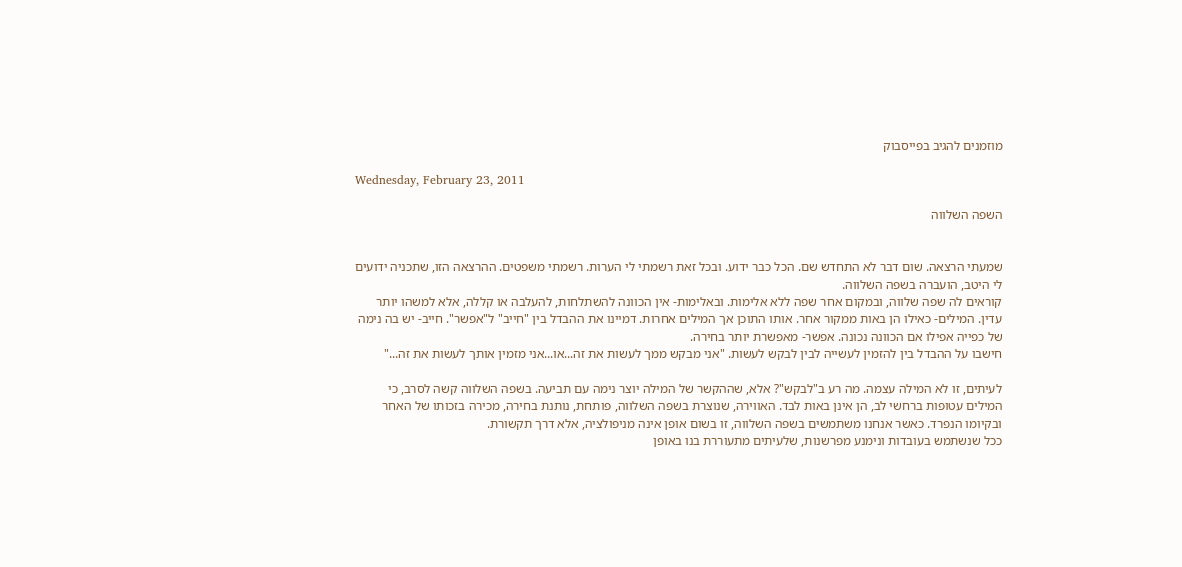מוזמנים להגיב בפייסבוק

Wednesday, February 23, 2011

השפה השלווה


שמעתי הרצאה. שום דבר לא התחדש שם. הכל כבר ידוע. ובכל זאת רשמתי לי הערות. רשמתי משפטים. ההרצאה הזו, שתכניה ידועים לי היטב, הועברה בשפה השלווה.
קוראים לה שפה שלווה, ובמקום אחר שפה ללא אלימות. ובאלימות- אין הכוונה להשתלחות, להעלבה או קללה, אלא למשהו יותר עדין. המילים- כאילו הן באות ממקור אחר. אותו התוכן אך המילים אחרות. דמיינו את ההבדל בין "חייב" ל"אפשר". חייב- יש בה נימה של כפייה אפילו אם הכוונה נכונה. אפשר- מאפשרת יותר בחירה.
חישבו על ההבדל בין להזמין לעשייה לבין לבקש לעשות. "אני מבקש ממך לעשות את זה...או...אני מזמין אותך לעשות את זה..."

לעיתים, זו לא המילה עצמה. מה רע ב"לבקש"? אלא, שההקשר של המילה יוצר נימה עם תביעה. בשפה השלווה קשה לסרב, כי המילים עטופות ברחשי לב, הן אינן באות לבד. האווירה, שנוצרת בשפה השלווה, פותחת, נותנת בחירה, מכירה בזכותו של האחר ובקיומו הנפרד. כאשר אנחנו משתמשים בשפה השלווה, זו בשום אופן אינה מניפולציה, אלא דרך תקשורת.
ככל שנשתמש בעובדות ונימנע מפרשנות, שלעיתים מתעוררת בנו באופן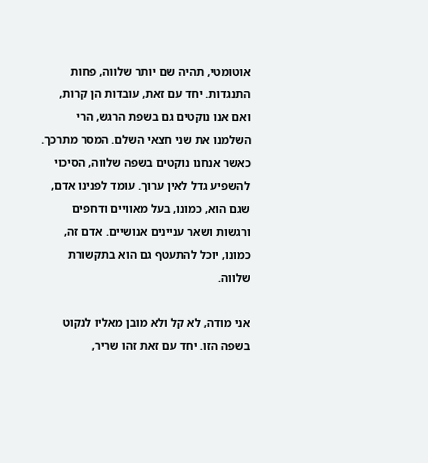אוטומטי, תהיה שם יותר שלווה, פחות התנגדות. יחד עם זאת, עובדות הן קרות, ואם אנו נוקטים גם בשפת הרגש, הרי השלמנו את שני חצאי השלם. המסר מתרכך.
כאשר אנחנו נוקטים בשפה שלווה, הסיכוי להשפיע גדל לאין ערוך. עומד לפנינו אדם, שגם הוא, כמונו, בעל מאוויים ודחפים ורגשות ושאר עניינים אנושיים. אדם זה, כמונו, יוכל להתעטף גם הוא בתקשורת שלווה.

אני מודה, לא קל ולא מובן מאליו לנקוט בשפה הזו. יחד עם זאת זהו שריר,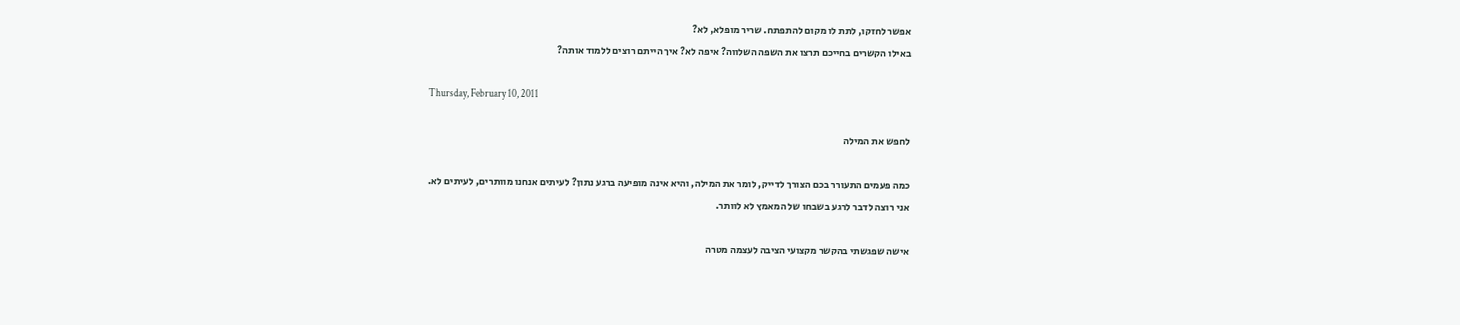אפשר לחזקו, לתת לו מקום להתפתח. שריר מופלא, לא?
באילו הקשרים בחייכם תרצו את השפה השלווה? איפה לא? איך הייתם רוצים ללמוד אותה?

Thursday, February 10, 2011

לחפש את המילה

כמה פעמים התעורר בכם הצורך לדייק, לומר את המילה, והיא אינה מופיעה ברגע נתון? לעיתים אנחנו מוותרים, לעיתים לא.
אני רוצה לדבר לרגע בשבחו של המאמץ לא לוותר.

אישה שפגשתי בהקשר מקצועי הציבה לעצמה מטרה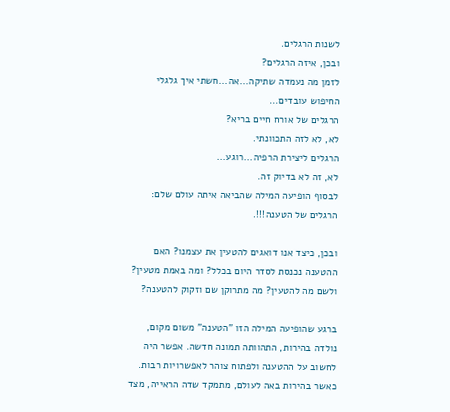לשנות הרגלים.
ובכן, איזה הרגלים?
לזמן מה נעמדה שתיקה...אה...חשתי איך גלגלי החיפוש עובדים...
הרגלים של אורח חיים בריא?
לא, לא לזה התכוונתי.
הרגלים ליצירת הרפיה...רוגע...
לא, זה לא בדיוק זה.
לבסוף הופיעה המילה שהביאה איתה עולם שלם:
הרגלים של הטענה!!!.

ובכן, כיצד אנו דואגים להטעין את עצמנו? האם ההטענה נכנסת לסדר היום בכלל? ומה באמת מטעין? ולשם מה להטעין? מה מתרוקן שם וזקוק להטענה?

ברגע שהופיעה המילה הזו "הטענה" משום מקום, נולדה בהירות, התהוותה תמונה חדשה. אפשר היה לחשוב על ההטענה ולפתוח צוהר לאפשרויות רבות.
כאשר בהירות באה לעולם, מתמקד שדה הראייה, מצד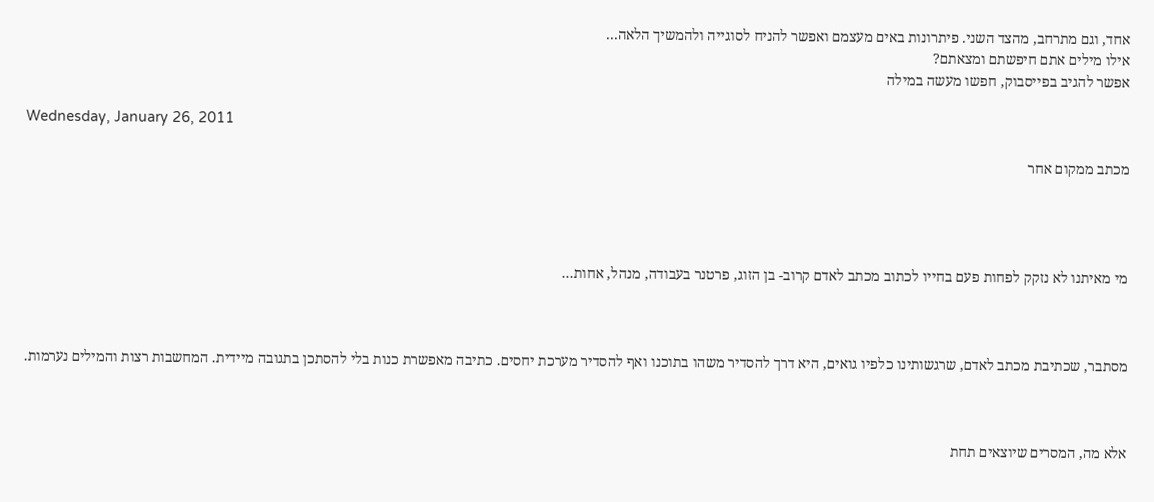אחד, וגם מתרחב, מהצד השני. פיתרונות באים מעצמם ואפשר להניח לסוגייה ולהמשיך הלאה...
אילו מילים אתם חיפשתם ומצאתם?
אפשר להגיב בפייסבוק, חפשו מעשה במילה

Wednesday, January 26, 2011

מכתב ממקום אחר




מי מאיתנו לא נזקק לפחות פעם בחייו לכתוב מכתב לאדם קרוב- בן הזוג, פרטנר בעבודה, מנהל, אחות...



מסתבר, שכתיבת מכתב לאדם, שרגשותינו כלפיו גואים, היא דרך להסדיר משהו בתוכנו ואף להסדיר מערכת יחסים. כתיבה מאפשרת כנות בלי להסתכן בתגובה מיידית. המחשבות רצות והמילים נערמות.



אלא מה, המסרים שיוצאים תחת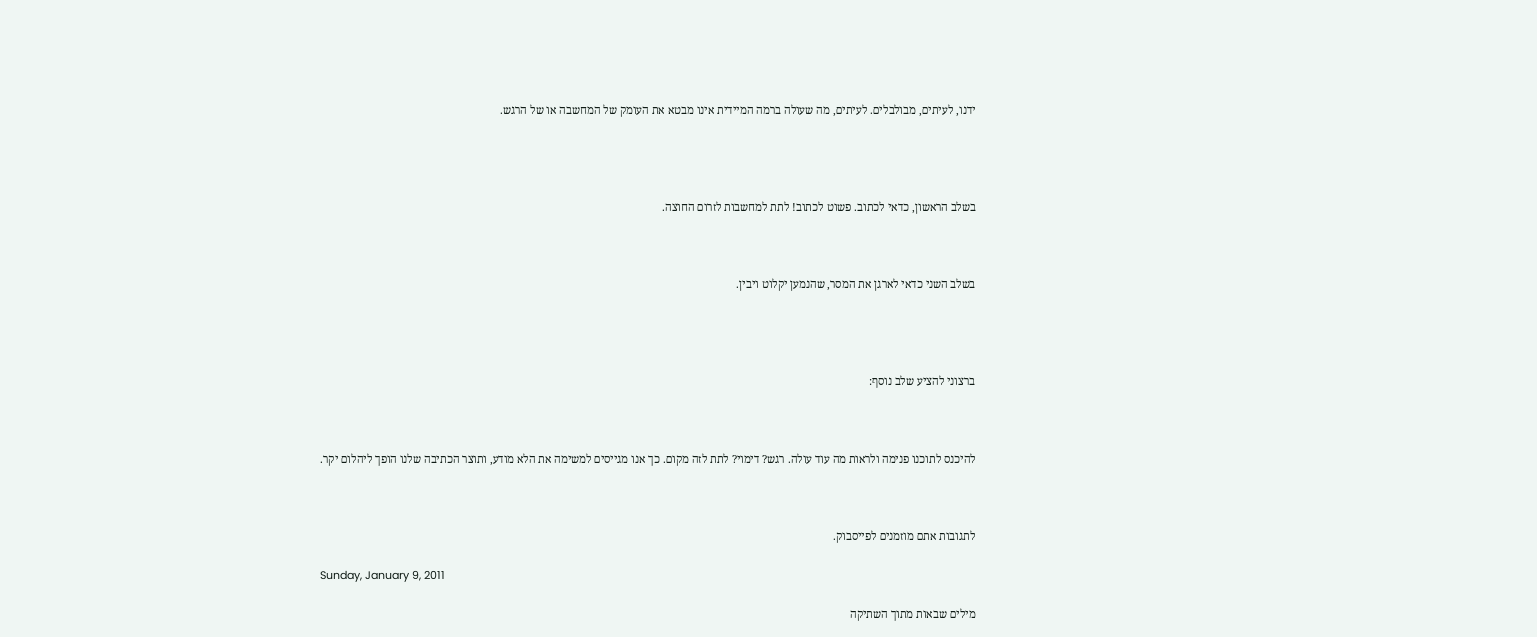ידנו, לעיתים, מבולבלים. לעיתים, מה שעולה ברמה המיידית אינו מבטא את העומק של המחשבה או של הרגש.




בשלב הראשון, כדאי לכתוב. פשוט לכתוב! לתת למחשבות לזרום החוצה.



בשלב השני כדאי לארגן את המסר, שהנמען יקלוט ויבין.




ברצוני להציע שלב נוסף:



להיכנס לתוכנו פנימה ולראות מה עוד עולה. רגש? דימוי? לתת לזה מקום. כך אנו מגייסים למשימה את הלא מודע, ותוצר הכתיבה שלנו הופך ליהלום יקר.



לתגובות אתם מוזמנים לפייסבוק.

Sunday, January 9, 2011

מילים שבאות מתוך השתיקה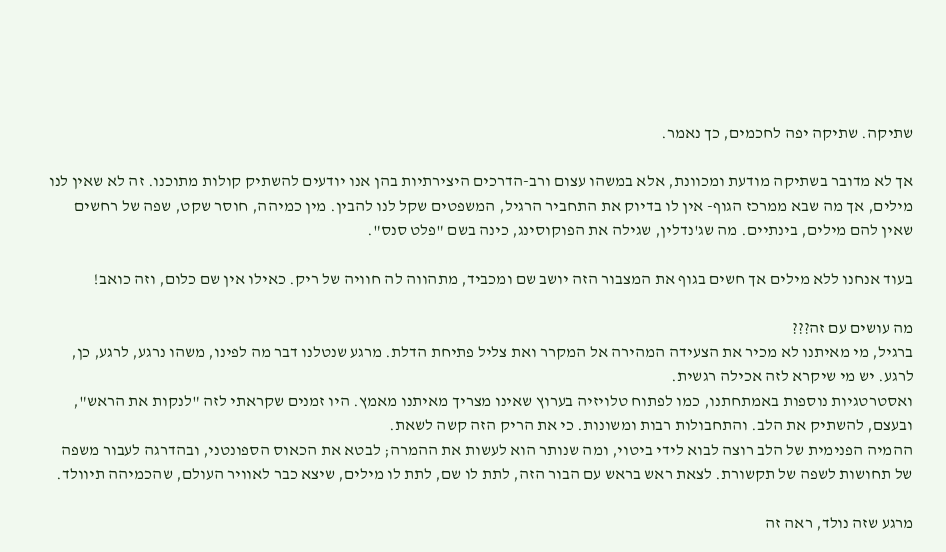שתיקה. שתיקה יפה לחכמים, כך נאמר.

אך לא מדובר בשתיקה מודעת ומכוונת, אלא במשהו עצום ורב-הדרכים היצירתיות בהן אנו יודעים להשתיק קולות מתוכנו. זה לא שאין לנו מילים, אך מה שבא ממרכז הגוף- אין לו בדיוק את התחביר הרגיל, המשפטים שקל לנו להבין. מין כמיהה, חוסר שקט, שפה של רחשים שאין להם מילים, בינתיים. מה שג'נדלין, שגילה את הפוקוסינג, כינה בשם "פלט סנס".

בעוד אנחנו ללא מילים אך חשים בגוף את המצבור הזה יושב שם ומכביד, מתהווה לה חוויה של ריק. כאילו אין שם כלום, וזה כואב!

מה עושים עם זה???
ברגיל, מי מאיתנו לא מכיר את הצעידה המהירה אל המקרר ואת צליל פתיחת הדלת. מרגע שנטלנו דבר מה לפינו, משהו נרגע, לרגע, כן, לרגע. יש מי שיקרא לזה אכילה רגשית.
ואסטרטגיות נוספות באמתחתנו, כמו לפתוח טלויזיה בערוץ שאינו מצריך מאיתנו מאמץ. היו זמנים שקראתי לזה "לנקות את הראש", ובעצם, להשתיק את הלב. והתחבולות רבות ומשונות. כי את הריק הזה קשה לשאת.
ההמיה הפנימית של הלב רוצה לבוא לידי ביטוי, ומה שנותר הוא לעשות את ההמרה; לבטא את הכאוס הספונטני, ובהדרגה לעבור משפה של תחושות לשפה של תקשורת. לצאת ראש בראש עם הבור הזה, לתת לו שם, לתת לו מילים, שיצא כבר לאוויר העולם, שהכמיהה תיוולד.

מרגע שזה נולד, ראה זה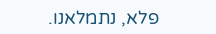פלא, נתמלאנו.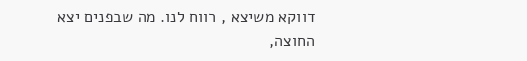דווקא משיצא , רווח לנו. מה שבפנים יצא החוצה,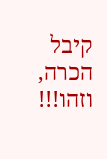קיבל הכרה, וזהו!!!